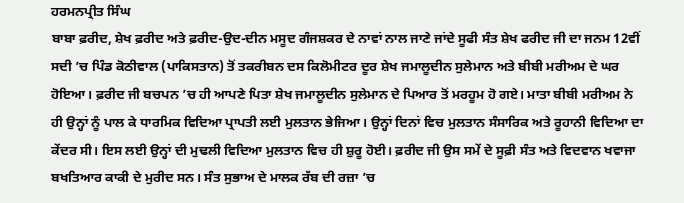ਹਰਮਨਪ੍ਰੀਤ ਸਿੰਘ
ਬਾਬਾ ਫ਼ਰੀਦ, ਸ਼ੇਖ ਫ਼ਰੀਦ ਅਤੇ ਫ਼ਰੀਦ-ਉਦ-ਦੀਨ ਮਸੂਦ ਗੰਜਸ਼ਕਰ ਦੇ ਨਾਵਾਂ ਨਾਲ ਜਾਣੇ ਜਾਂਦੇ ਸੂਫੀ ਸੰਤ ਸ਼ੇਖ ਫਰੀਦ ਜੀ ਦਾ ਜਨਮ 12ਵੀਂ ਸਦੀ ’ਚ ਪਿੰਡ ਕੋਠੀਵਾਲ (ਪਾਕਿਸਤਾਨ) ਤੋਂ ਤਕਰੀਬਨ ਦਸ ਕਿਲੋਮੀਟਰ ਦੂਰ ਸ਼ੇਖ ਜਮਾਲੂਦੀਨ ਸੁਲੇਮਾਨ ਅਤੇ ਬੀਬੀ ਮਰੀਅਮ ਦੇ ਘਰ ਹੋਇਆ। ਫ਼ਰੀਦ ਜੀ ਬਚਪਨ ’ਚ ਹੀ ਆਪਣੇ ਪਿਤਾ ਸ਼ੇਖ ਜਮਾਲੂਦੀਨ ਸੁਲੇਮਾਨ ਦੇ ਪਿਆਰ ਤੋਂ ਮਰਹੂਮ ਹੋ ਗਏ। ਮਾਤਾ ਬੀਬੀ ਮਰੀਅਮ ਨੇ ਹੀ ਉਨ੍ਹਾਂ ਨੂੰ ਪਾਲ ਕੇ ਧਾਰਮਿਕ ਵਿਦਿਆ ਪ੍ਰਾਪਤੀ ਲਈ ਮੁਲਤਾਨ ਭੇਜਿਆ। ਉਨ੍ਹਾਂ ਦਿਨਾਂ ਵਿਚ ਮੁਲਤਾਨ ਸੰਸਾਰਿਕ ਅਤੇ ਰੂਹਾਨੀ ਵਿਦਿਆ ਦਾ ਕੇਂਦਰ ਸੀ। ਇਸ ਲਈ ਉਨ੍ਹਾਂ ਦੀ ਮੁਢਲੀ ਵਿਦਿਆ ਮੁਲਤਾਨ ਵਿਚ ਹੀ ਸ਼ੁਰੂ ਹੋਈ। ਫ਼ਰੀਦ ਜੀ ਉਸ ਸਮੇਂ ਦੇ ਸੂਫ਼ੀ ਸੰਤ ਅਤੇ ਵਿਦਵਾਨ ਖਵਾਜਾ ਬਖਤਿਆਰ ਕਾਕੀ ਦੇ ਮੁਰੀਦ ਸਨ। ਸੰਤ ਸੁਭਾਅ ਦੇ ਮਾਲਕ ਰੱਬ ਦੀ ਰਜ਼ਾ ’ਚ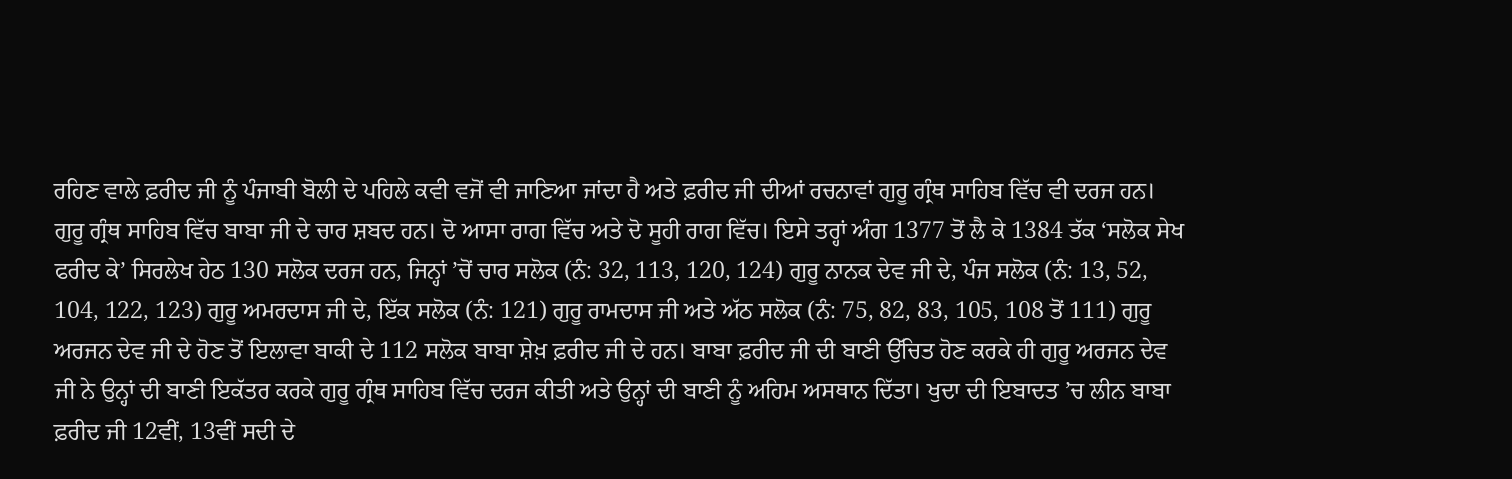ਰਹਿਣ ਵਾਲੇ ਫ਼ਰੀਦ ਜੀ ਨੂੰ ਪੰਜਾਬੀ ਬੋਲੀ ਦੇ ਪਹਿਲੇ ਕਵੀ ਵਜੋਂ ਵੀ ਜਾਣਿਆ ਜਾਂਦਾ ਹੈ ਅਤੇ ਫ਼ਰੀਦ ਜੀ ਦੀਆਂ ਰਚਨਾਵਾਂ ਗੁਰੂ ਗ੍ਰੰਥ ਸਾਹਿਬ ਵਿੱਚ ਵੀ ਦਰਜ ਹਨ। ਗੁਰੂ ਗ੍ਰੰਥ ਸਾਹਿਬ ਵਿੱਚ ਬਾਬਾ ਜੀ ਦੇ ਚਾਰ ਸ਼ਬਦ ਹਨ। ਦੋ ਆਸਾ ਰਾਗ ਵਿੱਚ ਅਤੇ ਦੋ ਸੂਹੀ ਰਾਗ ਵਿੱਚ। ਇਸੇ ਤਰ੍ਹਾਂ ਅੰਗ 1377 ਤੋਂ ਲੈ ਕੇ 1384 ਤੱਕ ‘ਸਲੋਕ ਸੇਖ ਫਰੀਦ ਕੇ’ ਸਿਰਲੇਖ ਹੇਠ 130 ਸਲੋਕ ਦਰਜ ਹਨ, ਜਿਨ੍ਹਾਂ ’ਚੋਂ ਚਾਰ ਸਲੋਕ (ਨੰ: 32, 113, 120, 124) ਗੁਰੂ ਨਾਨਕ ਦੇਵ ਜੀ ਦੇ, ਪੰਜ ਸਲੋਕ (ਨੰ: 13, 52, 104, 122, 123) ਗੁਰੂ ਅਮਰਦਾਸ ਜੀ ਦੇ, ਇੱਕ ਸਲੋਕ (ਨੰ: 121) ਗੁਰੂ ਰਾਮਦਾਸ ਜੀ ਅਤੇ ਅੱਠ ਸਲੋਕ (ਨੰ: 75, 82, 83, 105, 108 ਤੋਂ 111) ਗੁਰੂ ਅਰਜਨ ਦੇਵ ਜੀ ਦੇ ਹੋਣ ਤੋਂ ਇਲਾਵਾ ਬਾਕੀ ਦੇ 112 ਸਲੋਕ ਬਾਬਾ ਸ਼ੇਖ਼ ਫ਼ਰੀਦ ਜੀ ਦੇ ਹਨ। ਬਾਬਾ ਫ਼ਰੀਦ ਜੀ ਦੀ ਬਾਣੀ ਉੱਚਿਤ ਹੋਣ ਕਰਕੇ ਹੀ ਗੁਰੂ ਅਰਜਨ ਦੇਵ ਜੀ ਨੇ ਉਨ੍ਹਾਂ ਦੀ ਬਾਣੀ ਇਕੱਤਰ ਕਰਕੇ ਗੁਰੂ ਗ੍ਰੰਥ ਸਾਹਿਬ ਵਿੱਚ ਦਰਜ ਕੀਤੀ ਅਤੇ ਉਨ੍ਹਾਂ ਦੀ ਬਾਣੀ ਨੂੰ ਅਹਿਮ ਅਸਥਾਨ ਦਿੱਤਾ। ਖੁਦਾ ਦੀ ਇਬਾਦਤ ’ਚ ਲੀਨ ਬਾਬਾ ਫ਼ਰੀਦ ਜੀ 12ਵੀਂ, 13ਵੀਂ ਸਦੀ ਦੇ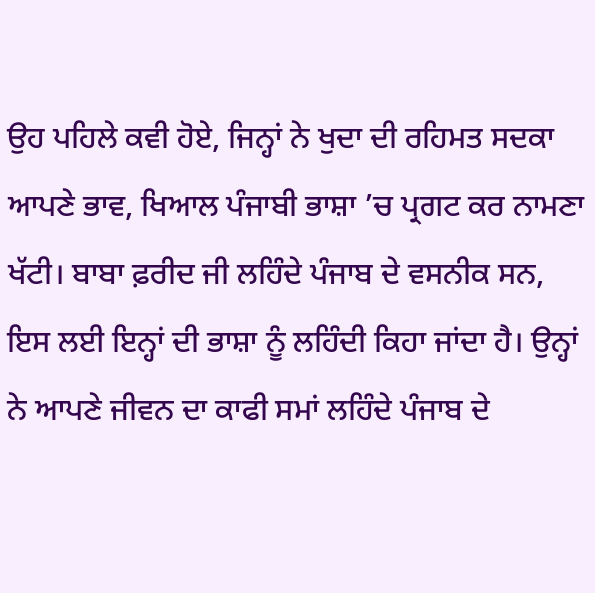ਉਹ ਪਹਿਲੇ ਕਵੀ ਹੋਏ, ਜਿਨ੍ਹਾਂ ਨੇ ਖੁਦਾ ਦੀ ਰਹਿਮਤ ਸਦਕਾ ਆਪਣੇ ਭਾਵ, ਖਿਆਲ ਪੰਜਾਬੀ ਭਾਸ਼ਾ ’ਚ ਪ੍ਰਗਟ ਕਰ ਨਾਮਣਾ ਖੱਟੀ। ਬਾਬਾ ਫ਼ਰੀਦ ਜੀ ਲਹਿੰਦੇ ਪੰਜਾਬ ਦੇ ਵਸਨੀਕ ਸਨ, ਇਸ ਲਈ ਇਨ੍ਹਾਂ ਦੀ ਭਾਸ਼ਾ ਨੂੰ ਲਹਿੰਦੀ ਕਿਹਾ ਜਾਂਦਾ ਹੈ। ਉਨ੍ਹਾਂ ਨੇ ਆਪਣੇ ਜੀਵਨ ਦਾ ਕਾਫੀ ਸਮਾਂ ਲਹਿੰਦੇ ਪੰਜਾਬ ਦੇ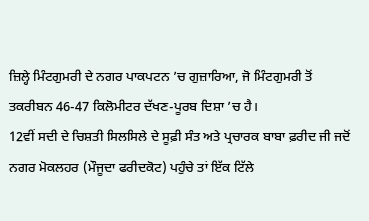ਜ਼ਿਲ੍ਹੇ ਮਿੰਟਗੁਮਰੀ ਦੇ ਨਗਰ ਪਾਕਪਟਨ ’ਚ ਗੁਜ਼ਾਰਿਆ, ਜੋ ਮਿੰਟਗੁਮਰੀ ਤੋਂ ਤਕਰੀਬਨ 46-47 ਕਿਲੋਮੀਟਰ ਦੱਖਣ-ਪੂਰਬ ਦਿਸ਼ਾ ’ਚ ਹੈ।
12ਵੀਂ ਸਦੀ ਦੇ ਚਿਸ਼ਤੀ ਸਿਲਸਿਲੇ ਦੇ ਸੂਫ਼ੀ ਸੰਤ ਅਤੇ ਪ੍ਰਚਾਰਕ ਬਾਬਾ ਫ਼ਰੀਦ ਜੀ ਜਦੋਂ ਨਗਰ ਮੋਕਲਹਰ (ਮੌਜੂਦਾ ਫਰੀਦਕੋਟ) ਪਹੁੰਚੇ ਤਾਂ ਇੱਕ ਟਿੱਲੇ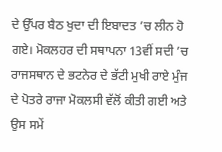ਦੇ ਉੱਪਰ ਬੈਠ ਖੁਦਾ ਦੀ ਇਬਾਦਤ ’ਚ ਲੀਨ ਹੋ ਗਏ। ਮੋਕਲਹਰ ਦੀ ਸਥਾਪਨਾ 13ਵੀਂ ਸਦੀ ’ਚ ਰਾਜਸਥਾਨ ਦੇ ਭਟਨੇਰ ਦੇ ਭੱਟੀ ਮੁਖੀ ਰਾਏ ਮੁੰਜ ਦੇ ਪੋਤਰੇ ਰਾਜਾ ਮੋਕਲਸੀ ਵੱਲੋਂ ਕੀਤੀ ਗਈ ਅਤੇ ਉਸ ਸਮੇਂ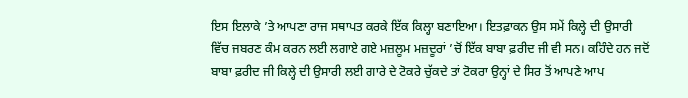ਇਸ ਇਲਾਕੇ ’ਤੇ ਆਪਣਾ ਰਾਜ ਸਥਾਪਤ ਕਰਕੇ ਇੱਕ ਕਿਲ੍ਹਾ ਬਣਾਇਆ। ਇਤਫ਼ਾਕਨ ਉਸ ਸਮੇਂ ਕਿਲ੍ਹੇ ਦੀ ਉਸਾਰੀ ਵਿੱਚ ਜਬਰਣ ਕੰਮ ਕਰਨ ਲਈ ਲਗਾਏ ਗਏ ਮਜ਼ਲੂਮ ਮਜ਼ਦੂਰਾਂ ’ਚੋਂ ਇੱਕ ਬਾਬਾ ਫ਼ਰੀਦ ਜੀ ਵੀ ਸਨ। ਕਹਿੰਦੇ ਹਨ ਜਦੋਂ ਬਾਬਾ ਫ਼ਰੀਦ ਜੀ ਕਿਲ੍ਹੇ ਦੀ ਉਸਾਰੀ ਲਈ ਗਾਰੇ ਦੇ ਟੋਕਰੇ ਚੁੱਕਦੇ ਤਾਂ ਟੋਕਰਾ ਉਨ੍ਹਾਂ ਦੇ ਸਿਰ ਤੋਂ ਆਪਣੇ ਆਪ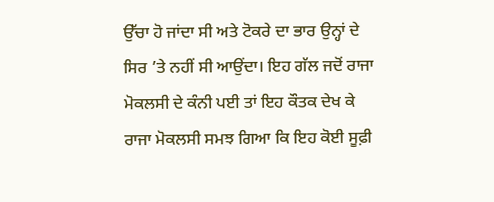ਉੱਚਾ ਹੋ ਜਾਂਦਾ ਸੀ ਅਤੇ ਟੋਕਰੇ ਦਾ ਭਾਰ ਉਨ੍ਹਾਂ ਦੇ ਸਿਰ ’ਤੇ ਨਹੀਂ ਸੀ ਆਉਂਦਾ। ਇਹ ਗੱਲ ਜਦੋਂ ਰਾਜਾ ਮੋਕਲਸੀ ਦੇ ਕੰਨੀ ਪਈ ਤਾਂ ਇਹ ਕੌਤਕ ਦੇਖ ਕੇ ਰਾਜਾ ਮੋਕਲਸੀ ਸਮਝ ਗਿਆ ਕਿ ਇਹ ਕੋਈ ਸੂਫ਼ੀ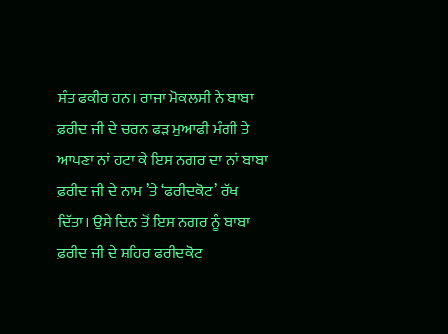ਸੰਤ ਫਕੀਰ ਹਨ। ਰਾਜਾ ਮੋਕਲਸੀ ਨੇ ਬਾਬਾ ਫ਼ਰੀਦ ਜੀ ਦੇ ਚਰਨ ਫੜ ਮੁਆਫੀ ਮੰਗੀ ਤੇ ਆਪਣਾ ਨਾਂ ਹਟਾ ਕੇ ਇਸ ਨਗਰ ਦਾ ਨਾਂ ਬਾਬਾ ਫ਼ਰੀਦ ਜੀ ਦੇ ਨਾਮ ’ਤੇ ‘ਫਰੀਦਕੋਟ’ ਰੱਖ ਦਿੱਤਾ। ਉਸੇ ਦਿਨ ਤੋਂ ਇਸ ਨਗਰ ਨੂੰ ਬਾਬਾ ਫ਼ਰੀਦ ਜੀ ਦੇ ਸ਼ਹਿਰ ਫਰੀਦਕੋਟ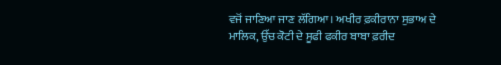ਵਜੋਂ ਜਾਣਿਆ ਜਾਣ ਲੱਗਿਆ। ਅਖੀਰ ਫ਼ਕੀਰਾਨਾ ਸੁਭਾਅ ਦੇ ਮਾਲਿਕ, ਉੱਚ ਕੋਟੀ ਦੇ ਸੂਫੀ ਫਕੀਰ ਬਾਬਾ ਫ਼ਰੀਦ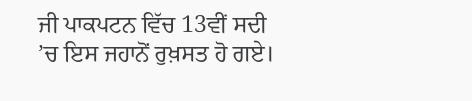ਜੀ ਪਾਕਪਟਨ ਵਿੱਚ 13ਵੀਂ ਸਦੀ ’ਚ ਇਸ ਜਹਾਨੋਂ ਰੁਖ਼ਸਤ ਹੋ ਗਏ।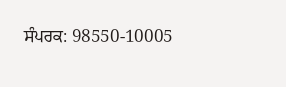ਸੰਪਰਕ: 98550-10005